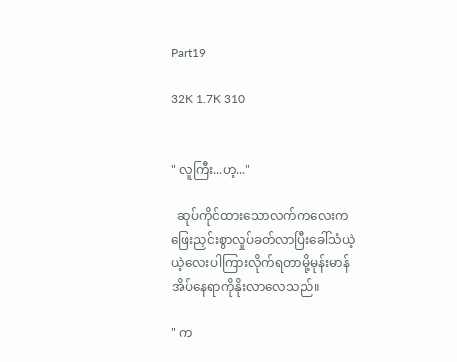Part19

32K 1.7K 310


" လူကြီး...ဟ့..."

  ဆုပ်ကိုင်ထားသောလက်ကလေးကဖြေးညှင်းစွာလှုပ်ခတ်လာပြီးခေါ်သံယဲ့ယဲ့လေးပါကြားလိုက်ရတာမို့မုန်းမာန်အိပ်နေရာကိုနိုးလာလေသည်။

" က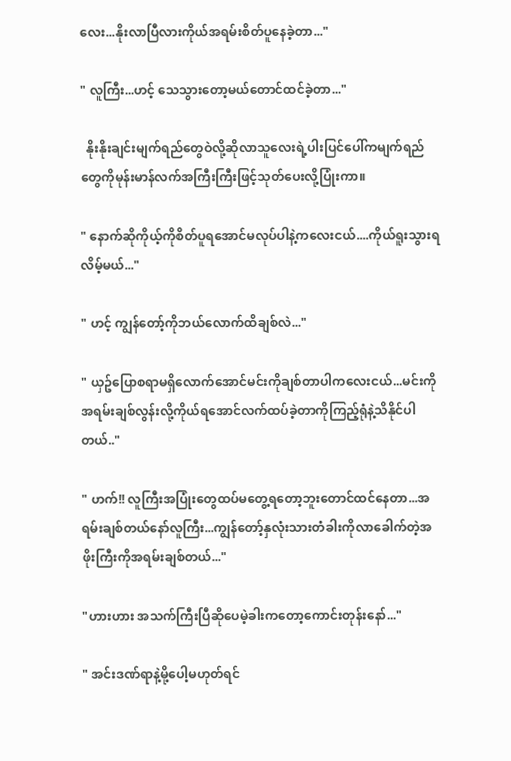လေး...နိုးလာပြီလားကိုယ်အရမ်းစိတ်ပူနေခဲ့တာ..."

" လူကြီး...ဟင့် သေသွားတော့မယ်တောင်ထင်ခဲ့တာ..."

  နိုးနိုးချင်းမျက်ရည်တွေဝဲလို့ဆိုလာသူလေးရဲ့ပါးပြင်ပေါ်ကမျက်ရည်တွေကိုမုန်းမာန်လက်အကြီးကြီးဖြင့်သုတ်ပေးလို့ပြုံးကာ။

" နောက်ဆိုကိုယ့်ကိုစိတ်ပူရအောင်မလုပ်ပါနဲ့ကလေးငယ်....ကိုယ်ရူးသွားရလိမ့်မယ်..."

" ဟင့် ကျွန်တော့်ကိုဘယ်လောက်ထိချစ်လဲ..."

" ယှဥ်ပြောစရာမရှိလောက်အောင်မင်းကိုချစ်တာပါကလေးငယ်...မင်းကိုအရမ်းချစ်လွန်းလို့ကိုယ်ရအောင်လက်ထပ်ခဲ့တာကိုကြည့်ရုံနဲ့သိနိုင်ပါတယ်.."

" ဟက်!! လူကြီးအပြုံးတွေထပ်မတွေ့ရတော့ဘူးတောင်ထင်နေတာ...အရမ်းချစ်တယ်နော်လူကြီး...ကျွန်တော့်နှလုံးသားတံခါးကိုလာခေါက်တဲ့အဖိုးကြီးကိုအရမ်းချစ်တယ်..."

"ဟားဟား အသက်ကြီးပြီဆိုပေမဲ့ခါးကတော့ကောင်းတုန်းနော်..."

" အင်းဒဏ်ရာနဲ့မို့ပေါ့မဟုတ်ရင်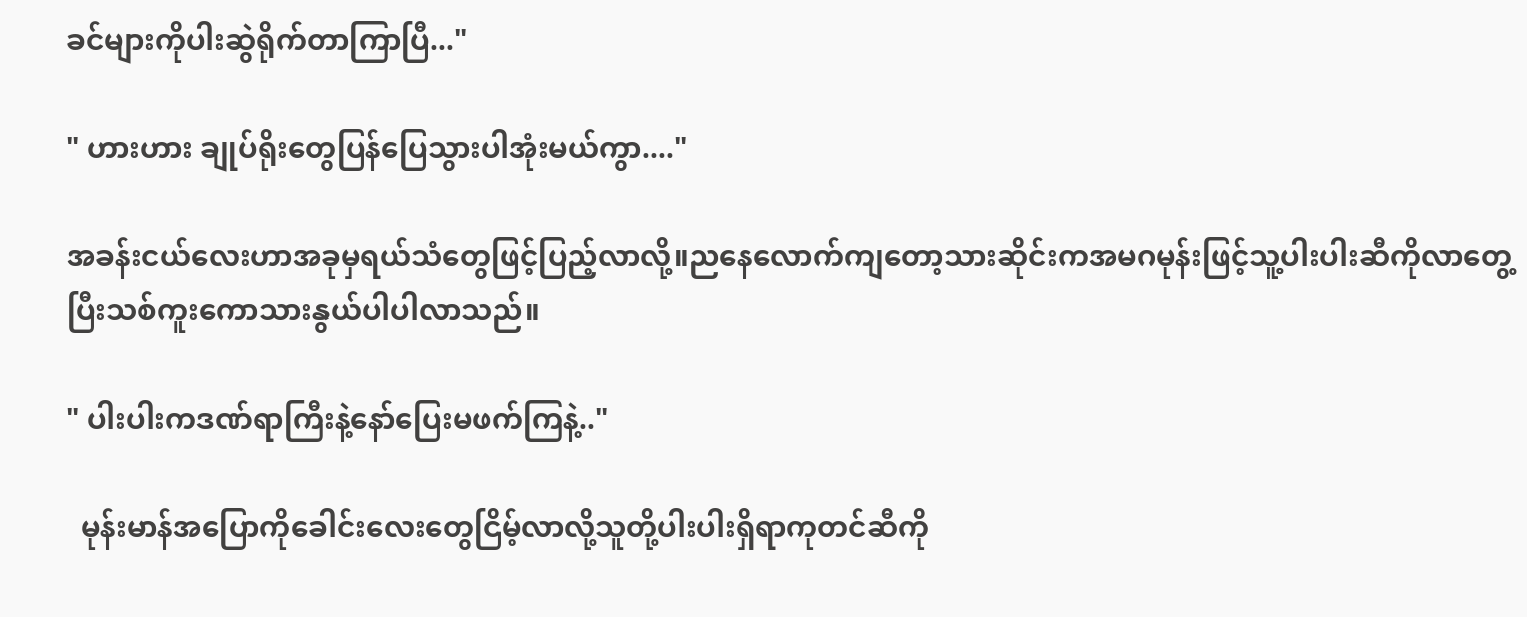ခင်များကိုပါးဆွဲရိုက်တာကြာပြီ..."

" ဟားဟား ချုပ်ရိုးတွေပြန်ပြေသွားပါအုံးမယ်ကွာ...."

အခန်းငယ်လေးဟာအခုမှရယ်သံတွေဖြင့်ပြည့်လာလို့။ညနေလောက်ကျတော့သားဆိုင်းကအမဂမုန်းဖြင့်သူ့ပါးပါးဆီကိုလာတွေ့ပြီးသစ်ကူးကောသားနွယ်ပါပါလာသည်။

" ပါးပါးကဒဏ်ရာကြီးနဲ့နော်ပြေးမဖက်ကြနဲ့.."

  မုန်းမာန်အပြောကိုခေါင်းလေးတွေငြိမ့်လာလို့သူတို့ပါးပါးရှိရာကုတင်ဆီကို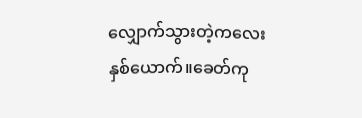လျှောက်သွားတဲ့ကလေးနှစ်ယောက်။ခေတ်ကု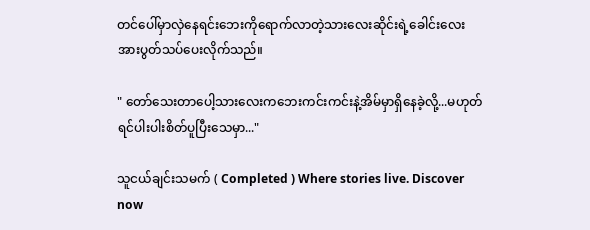တင်ပေါ်မှာလှဲနေရင်းဘေးကိုရောက်လာတဲ့သားလေးဆိုင်းရဲ့ခေါင်းလေးအားပွတ်သပ်ပေးလိုက်သည်။

" တော်သေးတာပေါ့သားလေးကဘေးကင်းကင်းနဲ့အိမ်မှာရှိနေခဲ့လို့...မဟုတ်ရင်ပါးပါးစိတ်ပူပြီးသေမှာ..."

သူငယ်ချင်းသမက် ( Completed ) Where stories live. Discover now